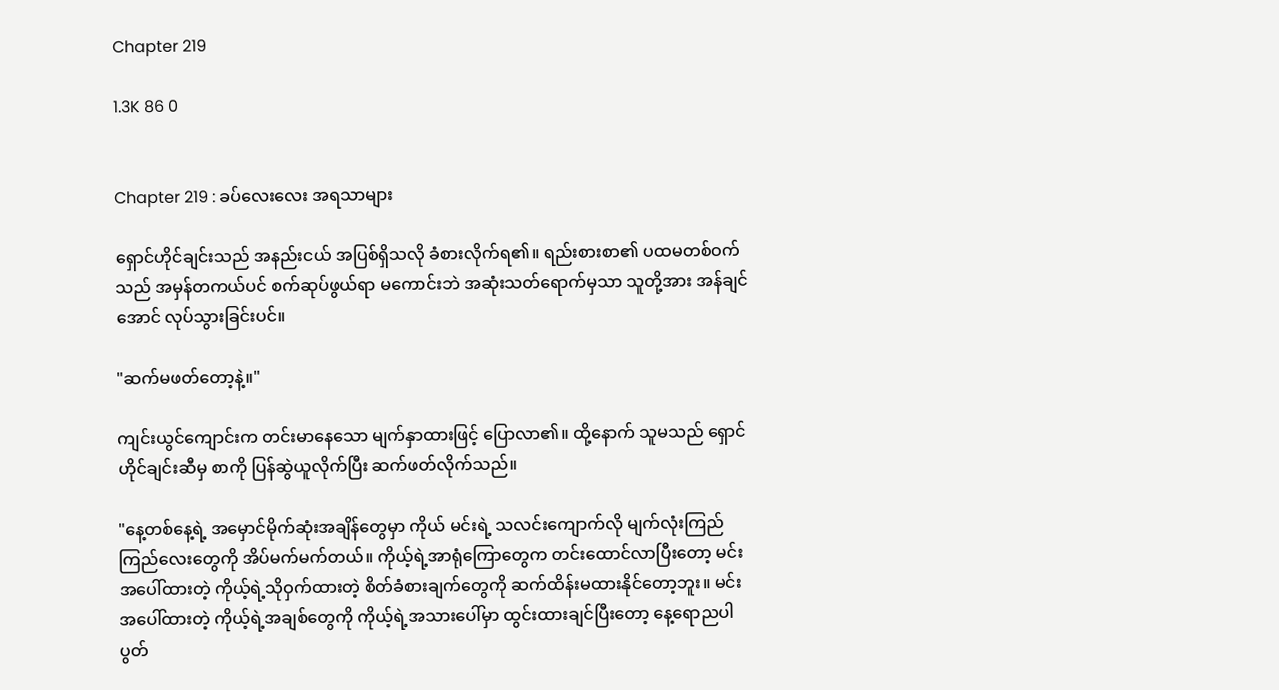Chapter 219

1.3K 86 0


Chapter 219 : ခပ်လေးလေး အရသာများ

ရှောင်ဟိုင်ချင်းသည် အနည်းငယ် အပြစ်ရှိသလို ခံစားလိုက်ရ၏။ ရည်းစားစာ၏ ပထမတစ်ဝက်သည် အမှန်တကယ်ပင် စက်ဆုပ်ဖွယ်ရာ မကောင်းဘဲ အဆုံးသတ်ရောက်မှသာ သူတို့အား အန်ချင်အောင် လုပ်သွားခြင်းပင်။

"ဆက်မဖတ်တော့နဲ့။"

ကျင်းယွင်ကျောင်းက တင်းမာနေသော မျက်နှာထားဖြင့် ပြောလာ၏။ ထို့နောက် သူမသည် ရှောင်ဟိုင်ချင်းဆီမှ စာကို ပြန်ဆွဲယူလိုက်ပြီး ဆက်ဖတ်လိုက်သည်။

"နေ့တစ်နေ့ရဲ့ အမှောင်မိုက်ဆုံးအချိန်တွေမှာ ကိုယ် မင်းရဲ့ သလင်းကျောက်လို မျက်လုံးကြည်ကြည်လေးတွေကို အိပ်မက်မက်တယ်။ ကိုယ့်ရဲ့အာရုံကြောတွေက တင်းထောင်လာပြီးတော့ မင်းအပေါ်ထားတဲ့ ကိုယ့်ရဲ့သိုဝှက်ထားတဲ့ စိတ်ခံစားချက်တွေကို ဆက်ထိန်းမထားနိုင်တော့ဘူး။ မင်းအပေါ်ထားတဲ့ ကိုယ့်ရဲ့အချစ်တွေကို ကိုယ့်ရဲ့အသားပေါ်မှာ ထွင်းထားချင်ပြီးတော့ နေ့ရောညပါ ပွတ်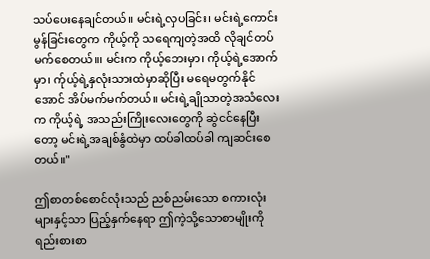သပ်ပေးနေချင်တယ်။ မင်းရဲ့လှပခြင်း၊ မင်းရဲ့ကောင်းမွန်ခြင်းတွေက ကိုယ့်ကို သရေကျတဲ့အထိ လိုချင်တပ်မက်စေတယ်။၊ မင်းက ကိုယ့်ဘေးမှာ၊ ကိုယ့်ရဲ့အောက်မှာ၊ က်ုယ့်ရဲ့နှလုံးသားထဲမှာဆိုပြီး မရေမတွက်နိုင်အောင် အိပ်မက်မက်တယ်။ မင်းရဲ့ချိုသာတဲ့အသံလေးက ကိုယ့်ရဲ့ အသည်းကြိုးလေးတွေကို ဆွဲငင်နေပြီးတော့ မင်းရဲ့အချစ်နွံထဲမှာ ထပ်ခါထပ်ခါ ကျဆင်းစေတယ်။"

ဤစာတစ်စောင်လုံးသည် ညစ်ညမ်းသော စကားလုံးများနှင့်သာ ပြည့်နှက်နေရာ ဤကဲ့သို့သောစာမျိုးကို ရည်းစားစာ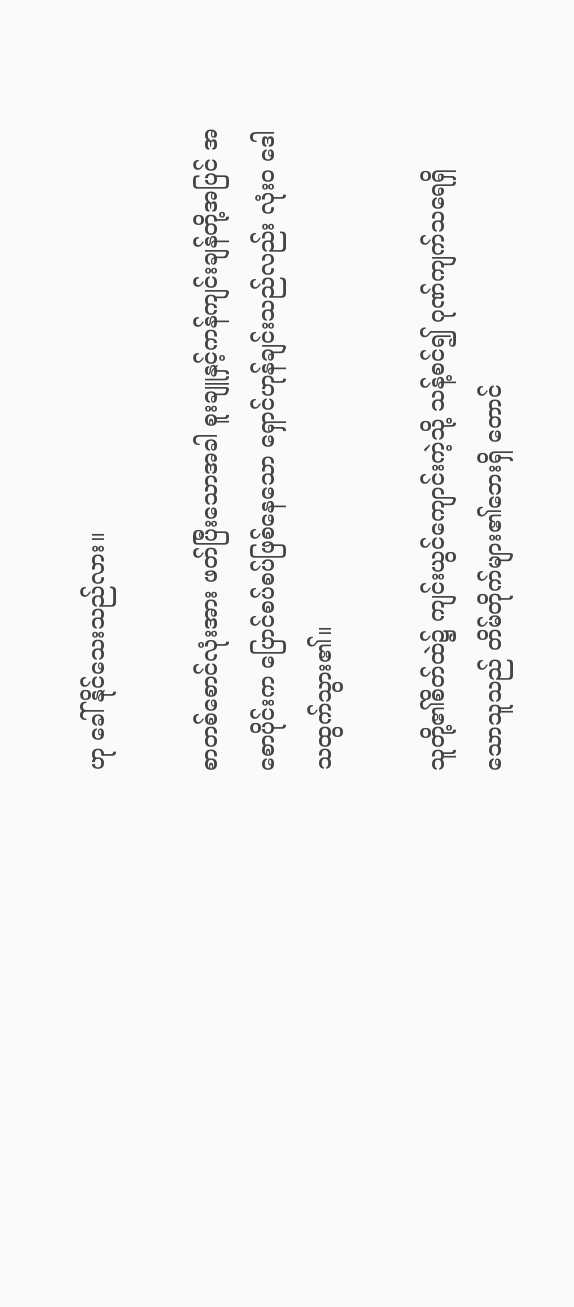ဟု ခေါ်နိုင်သေးသည်လား။

စာတစ်စောင်လုံးအား ဖတ်ပြီးသောအခါ စူးချူနှင့်ကန်ကျင်းချန်တို့အပြင် အစောပိုင်းက ပြောင်စပ်စပ်ဖြစ်နေသော ရှောင်ဟုန်ချင်းသည်လည်း လုံးဝ ဒေါသထွက်သွား၏။

သူတို့၏စိတ်ထဲ၌ ကျင်းယွင်ကျောင်းကဲ့သို့ သန့်စင်၍ ဂုဏ်ကျက်သရေရှိသောသူသည် တိမ်တိုက်များ၏ဘေးရှိ တောင်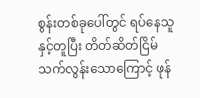စွန်းတစ်ခုပေါ်တွင် ရပ်နေသူနှင့်တူပြီး တိတ်ဆိတ်ငြိမ်သက်လွန်းသောကြောင့် ဖုန်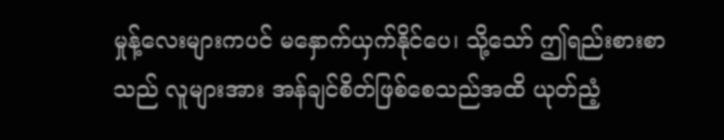မှုန့်လေးများကပင် မနှောက်ယှက်နိုင်ပေ၊ သို့သော် ဤရည်းစားစာသည် လူများအား အန်ချင်စိတ်ဖြစ်စေသည်အထိ ယုတ်ညံ့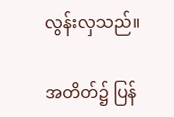လွန်းလှသည်။

အတိတ်၌ ပြန်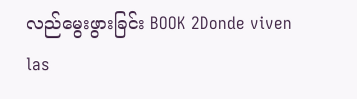လည်မွေးဖွားခြင်း BOOK 2Donde viven las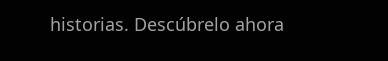historias. Descúbrelo ahora